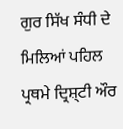ਗੁਰ ਸਿੱਖ ਸੰਧੀ ਦੇ ਮਿਲਿਆਂ ਪਹਿਲ ਪ੍ਰਥਮੇ ਦ੍ਰਿਸ਼੍ਟੀ ਔਰ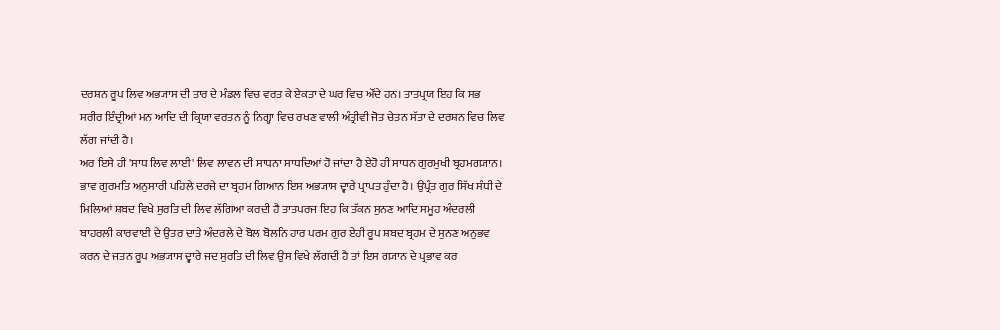ਦਰਸ਼ਨ ਰੂਪ ਲਿਵ ਅਭ੍ਯਾਸ ਦੀ ਤਾਰ ਦੇ ਮੰਡਲ ਵਿਚ ਵਰਤ ਕੇ ਏਕਤਾ ਦੇ ਘਰ ਵਿਚ ਔਂਦੇ ਹਨ। ਤਾਤਪ੍ਰਯ ਇਹ ਕਿ ਸਭ ਸਰੀਰ ਇੰਦ੍ਰੀਆਂ ਮਨ ਆਦਿ ਦੀ ਕ੍ਰਿਯਾ ਵਰਤਨ ਨੂੰ ਨਿਗ੍ਹਾ ਵਿਚ ਰਖਣ ਵਾਲੀ ਅੰਤ੍ਰੀਵੀ ਜੋਤ ਚੇਤਨ ਸੱਤਾ ਦੇ ਦਰਸ਼ਨ ਵਿਚ ਲਿਵ ਲੱਗ ਜਾਂਦੀ ਹੈ।
ਅਰ ਇਸੇ ਹੀ 'ਸਾਧ ਲਿਵ ਲਾਈ' ਲਿਵ ਲਾਵਨ ਦੀ ਸਾਧਨਾ ਸਾਧਦਿਆਂ ਹੋ ਜਾਂਦਾ ਹੈ ਏਹੋ ਹੀ ਸਾਧਨ ਗੁਰਮੁਖੀ ਬ੍ਰਹਮਗ੍ਯਾਨ। ਭਾਵ ਗੁਰਮਤਿ ਅਨੁਸਾਰੀ ਪਹਿਲੇ ਦਰਜੇ ਦਾ ਬ੍ਰਹਮ ਗਿਆਨ ਇਸ ਅਭ੍ਯਾਸ ਦ੍ਵਾਰੇ ਪ੍ਰਾਪਤ ਹੁੰਦਾ ਹੈ। ਉਪ੍ਰੰਤ ਗੁਰ ਸਿੱਖ ਸੰਧੀ ਦੇ ਮਿਲਿਆਂ ਸ਼ਬਦ ਵਿਖੇ ਸੁਰਤਿ ਦੀ ਲਿਵ ਲੱਗਿਆ ਕਰਦੀ ਹੈ ਤਾਤਪਰਜ ਇਹ ਕਿ ਤੱਕਨ ਸੁਨਣ ਆਦਿ ਸਮੂਹ ਅੰਦਰਲੀ ਬਾਹਰਲੀ ਕਾਰਵਾਈ ਦੇ ਉਤਰ ਦਾਤੇ ਅੰਦਰਲੇ ਦੇ ਬੋਲ ਬੋਲਨਿ ਹਾਰ ਪਰਮ ਗੁਰ ਏਹੀ ਰੂਪ ਸ਼ਬਦ ਬ੍ਰਹਮ ਦੇ ਸੁਨਣ ਅਨੁਭਵ ਕਰਨ ਦੇ ਜਤਨ ਰੂਪ ਅਭ੍ਯਾਸ ਦ੍ਵਾਰੇ ਜਦ ਸੁਰਤਿ ਦੀ ਲਿਵ ਉਸ ਵਿਖੇ ਲੱਗਦੀ ਹੈ ਤਾਂ ਇਸ ਗ੍ਯਾਨ ਦੇ ਪ੍ਰਭਾਵ ਕਰ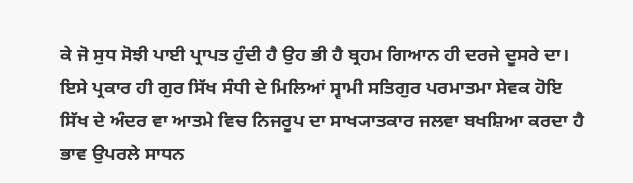ਕੇ ਜੋ ਸੁਧ ਸੋਝੀ ਪਾਈ ਪ੍ਰਾਪਤ ਹੁੰਦੀ ਹੈ ਉਹ ਭੀ ਹੈ ਬ੍ਰਹਮ ਗਿਆਨ ਹੀ ਦਰਜੇ ਦੂਸਰੇ ਦਾ।
ਇਸੇ ਪ੍ਰਕਾਰ ਹੀ ਗੁਰ ਸਿੱਖ ਸੰਧੀ ਦੇ ਮਿਲਿਆਂ ਸ੍ਵਾਮੀ ਸਤਿਗੁਰ ਪਰਮਾਤਮਾ ਸੇਵਕ ਹੋਇ ਸਿੱਖ ਦੇ ਅੰਦਰ ਵਾ ਆਤਮੇ ਵਿਚ ਨਿਜਰੂਪ ਦਾ ਸਾਖ੍ਯਾਤਕਾਰ ਜਲਵਾ ਬਖਸ਼ਿਆ ਕਰਦਾ ਹੈ ਭਾਵ ਉਪਰਲੇ ਸਾਧਨ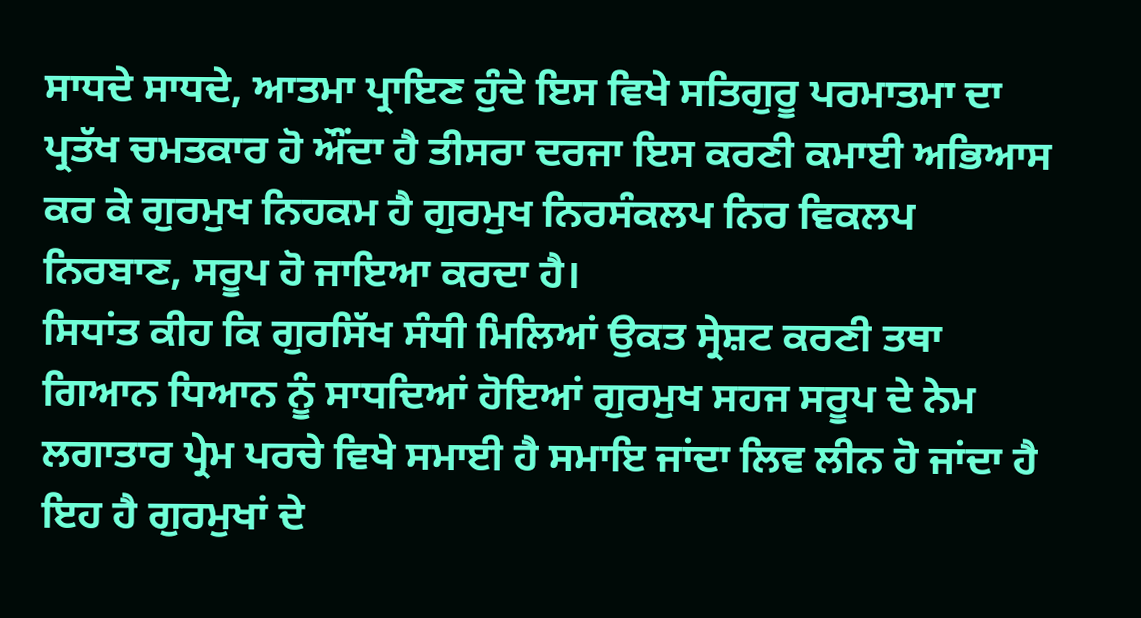ਸਾਧਦੇ ਸਾਧਦੇ, ਆਤਮਾ ਪ੍ਰਾਇਣ ਹੁੰਦੇ ਇਸ ਵਿਖੇ ਸਤਿਗੁਰੂ ਪਰਮਾਤਮਾ ਦਾ ਪ੍ਰਤੱਖ ਚਮਤਕਾਰ ਹੋ ਔਂਦਾ ਹੈ ਤੀਸਰਾ ਦਰਜਾ ਇਸ ਕਰਣੀ ਕਮਾਈ ਅਭਿਆਸ ਕਰ ਕੇ ਗੁਰਮੁਖ ਨਿਹਕਮ ਹੈ ਗੁਰਮੁਖ ਨਿਰਸੰਕਲਪ ਨਿਰ ਵਿਕਲਪ ਨਿਰਬਾਣ, ਸਰੂਪ ਹੋ ਜਾਇਆ ਕਰਦਾ ਹੈ।
ਸਿਧਾਂਤ ਕੀਹ ਕਿ ਗੁਰਸਿੱਖ ਸੰਧੀ ਮਿਲਿਆਂ ਉਕਤ ਸ੍ਰੇਸ਼ਟ ਕਰਣੀ ਤਥਾ ਗਿਆਨ ਧਿਆਨ ਨੂੰ ਸਾਧਦਿਆਂ ਹੋਇਆਂ ਗੁਰਮੁਖ ਸਹਜ ਸਰੂਪ ਦੇ ਨੇਮ ਲਗਾਤਾਰ ਪ੍ਰੇਮ ਪਰਚੇ ਵਿਖੇ ਸਮਾਈ ਹੈ ਸਮਾਇ ਜਾਂਦਾ ਲਿਵ ਲੀਨ ਹੋ ਜਾਂਦਾ ਹੈ ਇਹ ਹੈ ਗੁਰਮੁਖਾਂ ਦੇ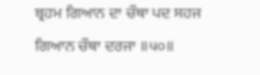ਬ੍ਰਹਮ ਗਿਆਨ ਦਾ ਚੌਥਾ ਪਦ ਸਹਜ ਗਿਆਨ ਚੌਥਾ ਦਰਜਾ ॥੫੦॥